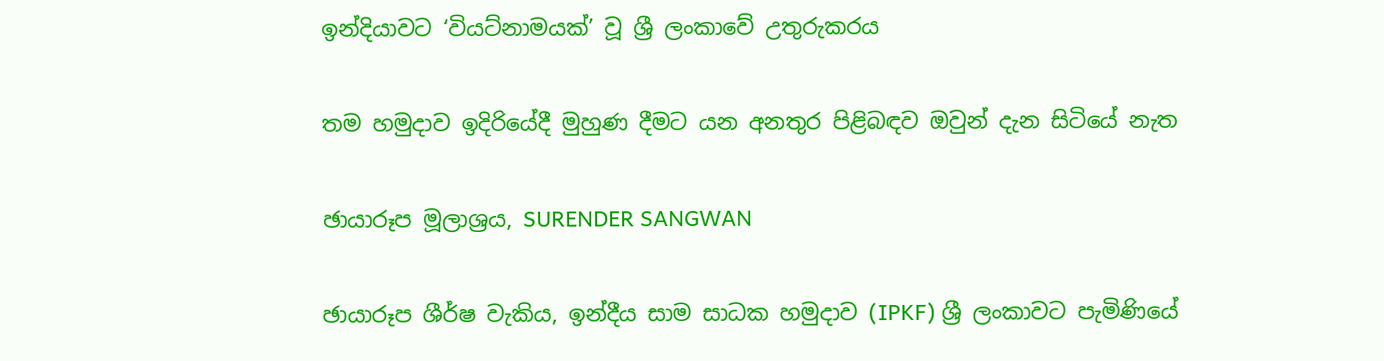ඉන්දියාවට ‘වියට්නාමයක්’ වූ ශ්‍රී ලංකාවේ උතුරුකරය

තම හමුදාව ඉදිරියේදී මුහුණ දීමට යන අනතුර පිළිබඳව ඔවුන් දැන සිටියේ නැත

ඡායාරූප මූලාශ්‍රය, SURENDER SANGWAN

ඡායාරූප ශීර්ෂ වැකිය, ඉන්දීය සාම සාධක හමුදාව (IPKF) ශ්‍රී ලංකාවට පැමිණියේ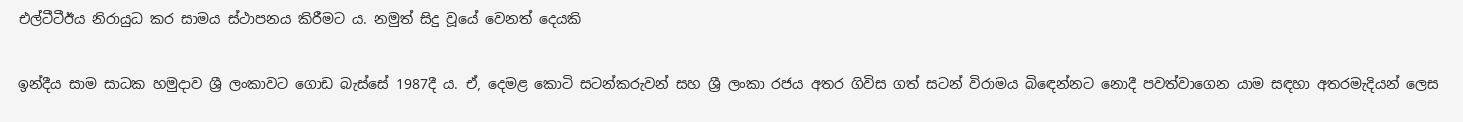එල්ටීටීඊය නිරායුධ කර සාමය ස්ථාපනය කිරීමට ය. නමුත් සිදු වූයේ වෙනත් දෙයකි

ඉන්දීය සාම සාධක හමුදාව ශ්‍රී ලංකාවට ගොඩ බැස්සේ 1987දී ය. ඒ, දෙමළ කොටි සටන්කරුවන් සහ ශ්‍රී ලංකා රජය අතර ගිවිස ගත් සටන් විරාමය බිඳෙන්නට නොදී පවත්වාගෙන යාම සඳහා අතරමැදියන් ලෙස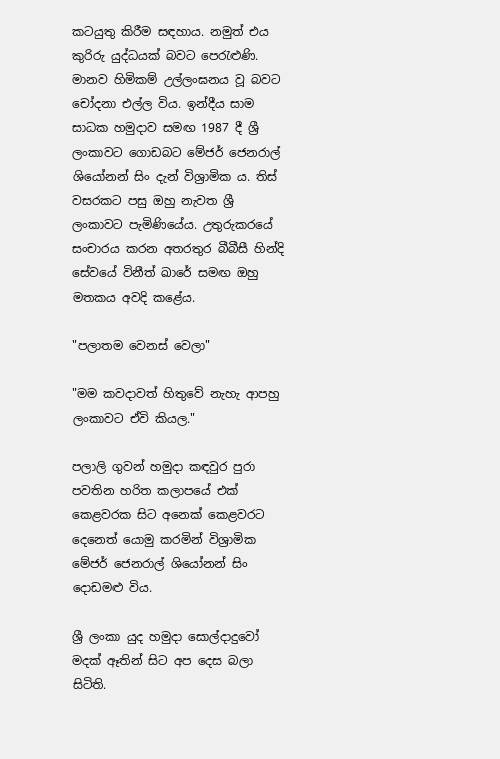කටයුතු කිරීම සඳහාය. නමුත් එය කුරිරු යුද්ධයක් බවට පෙරැළුණි. මානව හිමිකම් උල්ලංඝනය වූ බවට චෝදනා එල්ල විය. ඉන්දීය සාම සාධක හමුදාව සමඟ 1987 දී ශ්‍රී ලංකාවට ගොඩබට මේජර් ජෙනරාල් ශියෝනන් සිං දැන් විශ්‍රාමික ය. තිස් වසරකට පසු ඔහු නැවත ශ්‍රී ලංකාවට පැමිණියේය. උතුරුකරයේ සංචාරය කරන අතරතුර බීබීසී හින්දි සේවයේ විනීත් ඛාරේ සමඟ ඔහු මතකය අවදි කළේය.

"පලාතම වෙනස් වෙලා"

"මම කවදාවත් හිතුවේ නැහැ ආපහු ලංකාවට ඒවි කියල."

පලාලි ගුවන් හමුදා කඳවුර පුරා පවතින හරිත කලාපයේ එක් කෙළවරක සිට අනෙක් කෙළවරට දෙනෙත් යොමු කරමින් විශ්‍රාමික මේජර් ජෙනරාල් ශියෝනන් සිං දොඩමළු විය.

ශ්‍රී ලංකා යුද හමුදා සොල්දාදුවෝ මදක් ඈතින් සිට අප දෙස බලා සිටිති.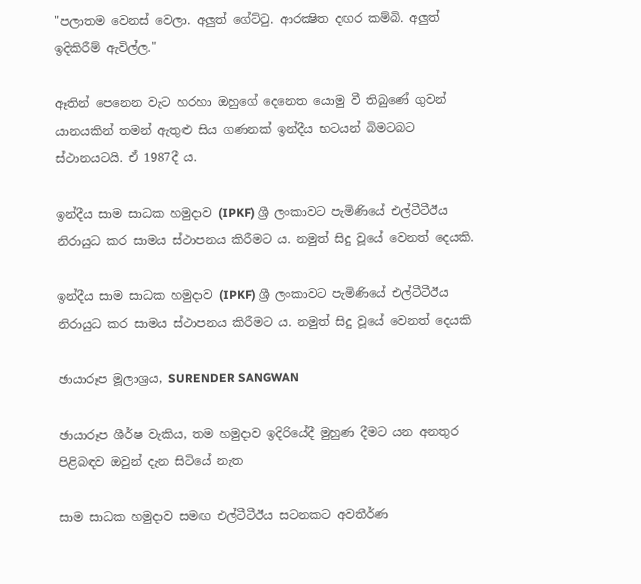"පලාතම වෙනස් වෙලා. අලුත් ගේට්ටු. ආරක්‍ෂිත දඟර කම්බි. අලුත් ඉදිකිරීම් ඇවිල්ල."

ඈතින් පෙනෙන වැට හරහා ඔහුගේ දෙනෙත යොමු වී තිබුණේ ගුවන් යානයකින් තමන් ඇතුළු සිය ගණනක් ඉන්දීය භටයන් බිමටබට ස්ථානයටයි. ඒ 1987දී ය.

ඉන්දීය සාම සාධක හමුදාව (IPKF) ශ්‍රී ලංකාවට පැමිණියේ එල්ටීටීඊය නිරායුධ කර සාමය ස්ථාපනය කිරීමට ය. නමුත් සිදු වූයේ වෙනත් දෙයකි.

ඉන්දීය සාම සාධක හමුදාව (IPKF) ශ්‍රී ලංකාවට පැමිණියේ එල්ටීටීඊය නිරායුධ කර සාමය ස්ථාපනය කිරීමට ය. නමුත් සිදු වූයේ වෙනත් දෙයකි

ඡායාරූප මූලාශ්‍රය, SURENDER SANGWAN

ඡායාරූප ශීර්ෂ වැකිය, තම හමුදාව ඉදිරියේදී මුහුණ දීමට යන අනතුර පිළිබඳව ඔවුන් දැන සිටියේ නැත

සාම සාධක හමුදාව සමඟ එල්ටීටීඊය සටනකට අවතීර්ණ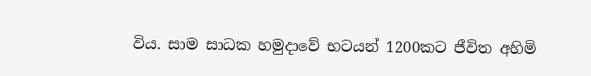විය. සාම සාධක හමුදාවේ භටයන් 1200කට ජීවිත අහිමි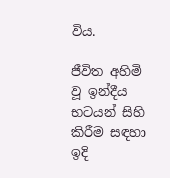විය.

ජීවිත අහිමි වූ ඉන්දීය භටයන් සිහි කිරීම සඳහා ඉදි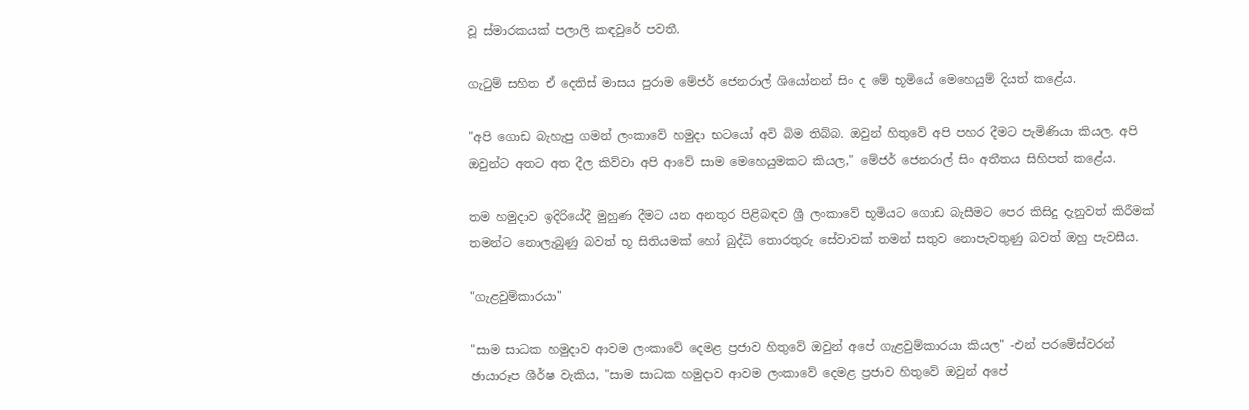වූ ස්මාරකයක් පලාලි කඳවුරේ පවතී.

ගැටුම් සහිත ඒ දෙතිස් මාසය පුරාම මේජර් ජෙනරාල් ශියෝනන් සිං ද මේ භූමියේ මෙහෙයුම් දියත් කළේය.

"අපි ගොඩ බැහැපු ගමන් ලංකාවේ හමුදා භටයෝ අවි බිම තිබ්බ. ඔවුන් හිතුවේ අපි පහර දීමට පැමිණියා කියල. අපි ඔවුන්ට අතට අත දීල කිව්වා අපි ආවේ සාම මෙහෙයුමකට කියල," මේජර් ජෙනරාල් සිං අතීතය සිහිපත් කළේය.

තම හමුදාව ඉදිරියේදී මුහුණ දීමට යන අනතුර පිළිබඳව ශ්‍රී ලංකාවේ භූමියට ගොඩ බැසීමට පෙර කිසිදු දැනුවත් කිරීමක් තමන්ට නොලැබුණු බවත් භූ සිතියමක් හෝ බුද්ධි තොරතුරු සේවාවක් තමන් සතුව නොපැවතුණු බවත් ඔහු පැවසීය.

"ගැළවුම්කාරයා"

"සාම සාධක හමුදාව ආවම ලංකාවේ දෙමළ ප්‍රජාව හිතුවේ ඔවුන් අපේ ගැළවුම්කාරයා කියල" -එන් පරමේස්වරන්
ඡායාරූප ශීර්ෂ වැකිය, "සාම සාධක හමුදාව ආවම ලංකාවේ දෙමළ ප්‍රජාව හිතුවේ ඔවුන් අපේ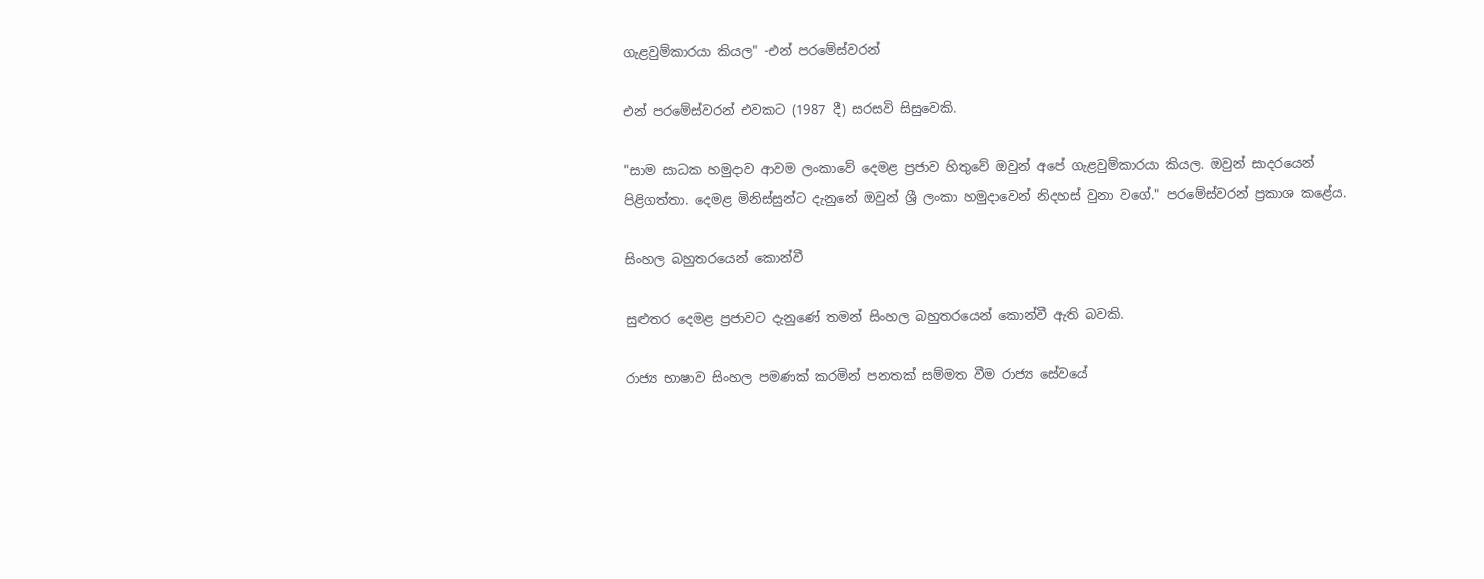ගැළවුම්කාරයා කියල" -එන් පරමේස්වරන්

එන් පරමේස්වරන් එවකට (1987 දී) සරසවි සිසුවෙකි.

"සාම සාධක හමුදාව ආවම ලංකාවේ දෙමළ ප්‍රජාව හිතුවේ ඔවුන් අපේ ගැළවුම්කාරයා කියල. ඔවුන් සාදරයෙන් පිළිගත්තා. දෙමළ මිනිස්සුන්ට දැනුනේ ඔවුන් ශ්‍රී ලංකා හමුදාවෙන් නිදහස් වුනා වගේ." පරමේස්වරන් ප්‍රකාශ කළේය.

සිංහල බහුතරයෙන් කොන්වී

සුළුතර දෙමළ ප්‍රජාවට දැනුණේ තමන් සිංහල බහුතරයෙන් කොන්වී ඇති බවකි.

රාජ්‍ය භාෂාව සිංහල පමණක් කරමින් පනතක් සම්මත වීම රාජ්‍ය සේවයේ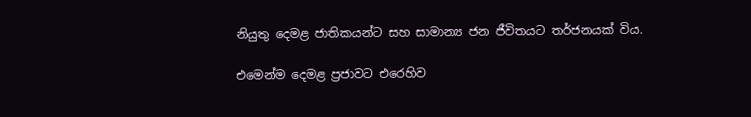නියුතු දෙමළ ජාතිකයන්ට සහ සාමාන්‍ය ජන ජීවිතයට තර්ජනයක් විය.

එමෙන්ම දෙමළ ප්‍රජාවට එරෙහිව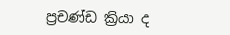ප්‍රචණ්ඩ ක්‍රියා ද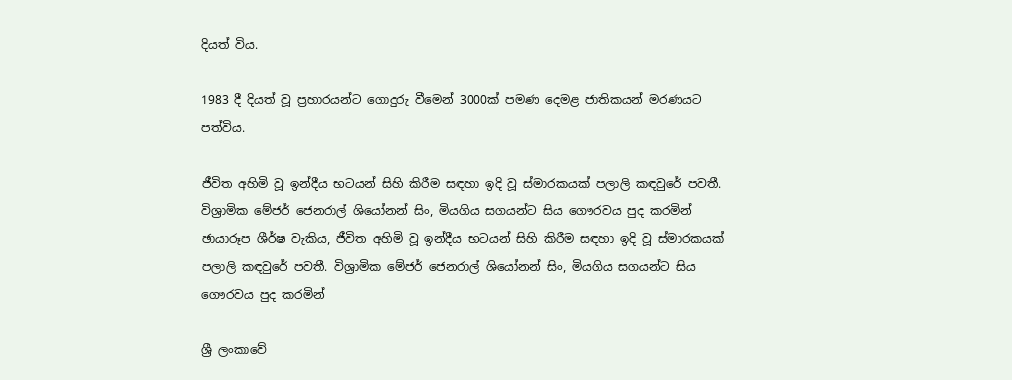දියත් විය.

1983 දී දියත් වූ ප්‍රහාරයන්ට ගොදුරු වීමෙන් 3000ක් පමණ දෙමළ ජාතිකයන් මරණයට පත්විය.

ජීවිත අහිමි වූ ඉන්දීය භටයන් සිහි කිරීම සඳහා ඉදි වූ ස්මාරකයක් පලාලි කඳවුරේ පවතී. විශ්‍රාමික මේජර් ජෙනරාල් ශියෝනන් සිං, මියගිය සගයන්ට සිය ගෞරවය පුද කරමින්
ඡායාරූප ශීර්ෂ වැකිය, ජීවිත අහිමි වූ ඉන්දීය භටයන් සිහි කිරීම සඳහා ඉදි වූ ස්මාරකයක් පලාලි කඳවුරේ පවතී. විශ්‍රාමික මේජර් ජෙනරාල් ශියෝනන් සිං, මියගිය සගයන්ට සිය ගෞරවය පුද කරමින්

ශ්‍රී ලංකාවේ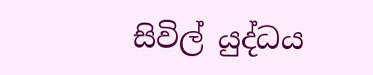සිවිල් යුද්ධය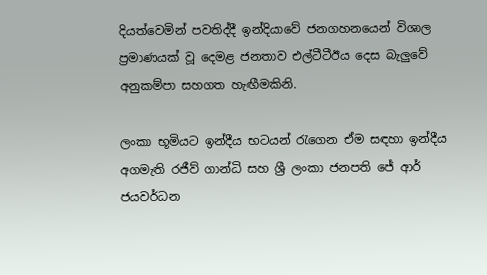දියත්වෙමින් පවතිද්දී ඉන්දියාවේ ජනගහනයෙන් විශාල ප්‍රමාණයක් වූ දෙමළ ජනතාව එල්ටීටීඊය දෙස බැලුවේ අනුකම්පා සහගත හැඟීමකිනි.

ලංකා භූමියට ඉන්දීය භටයන් රැගෙන ඒම සඳහා ඉන්දීය අගමැති රජීව් ගාන්ධි සහ ශ්‍රී ලංකා ජනපති ජේ ආර් ජයවර්ධන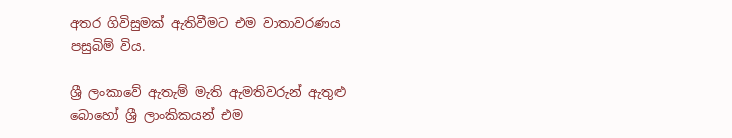අතර ගිවිසුමක් ඇතිවීමට එම වාතාවරණය පසුබිම් විය.

ශ්‍රී ලංකාවේ ඇතැම් මැති ඇමතිවරුන් ඇතුළු බොහෝ ශ්‍රී ලාංකිකයන් එම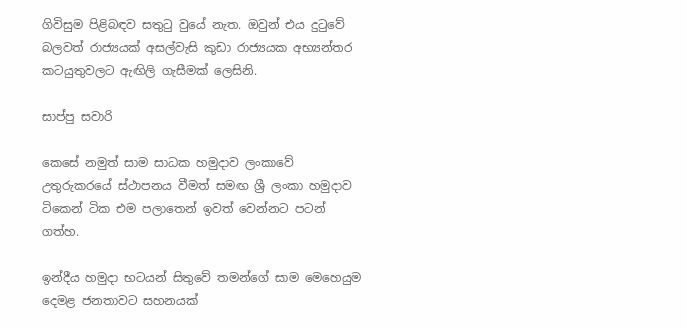ගිවිසුම පිළිබඳව සතුටු වුයේ නැත. ඔවුන් එය දුටුවේ බලවත් රාජ්‍යයක් අසල්වැසි කුඩා රාජ්‍යයක අභ්‍යන්තර කටයුතුවලට ඇඟිලි ගැසීමක් ලෙසිනි.

සාප්පු සවාරි

කෙසේ නමුත් සාම සාධක හමුදාව ලංකාවේ උතුරුකරයේ ස්ථාපනය වීමත් සමඟ ශ්‍රී ලංකා හමුදාව ටිකෙන් ටික එම පලාතෙන් ඉවත් වෙන්නට පටන් ගත්හ.

ඉන්දීය හමුදා භටයන් සිතුවේ තමන්ගේ සාම මෙහෙයුම දෙමළ ජනතාවට සහනයක්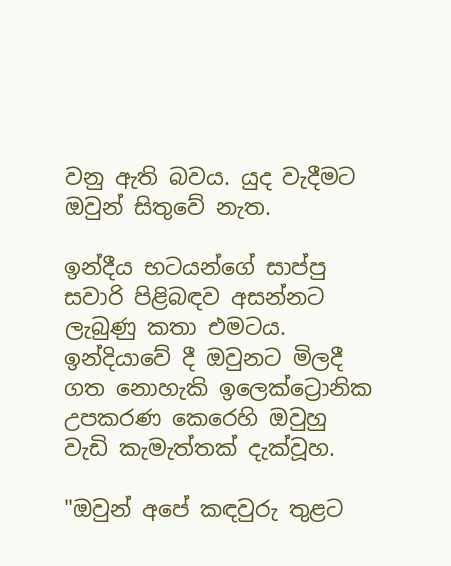වනු ඇති බවය. යුද වැදීමට ඔවුන් සිතුවේ නැත.

ඉන්දීය භටයන්ගේ සාප්පු සවාරි පිළිබඳව අසන්නට ලැබුණු කතා එමටය. ඉන්දියාවේ දී ඔවුනට මිලදී ගත නොහැකි ඉලෙක්ට්‍රොනික උපකරණ කෙරෙහි ඔවුහු වැඩි කැමැත්තක් දැක්වූහ.

"ඔවුන් අපේ කඳවුරු තුළට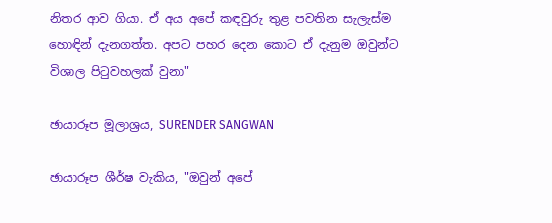නිතර ආව ගියා. ඒ අය අපේ කඳවුරු තුළ පවතින සැලැස්ම හොඳින් දැනගත්ත. අපට පහර දෙන කොට ඒ දැනුම ඔවුන්ට විශාල පිටුවහලක් වුනා"

ඡායාරූප මූලාශ්‍රය, SURENDER SANGWAN

ඡායාරූප ශීර්ෂ වැකිය, "ඔවුන් අපේ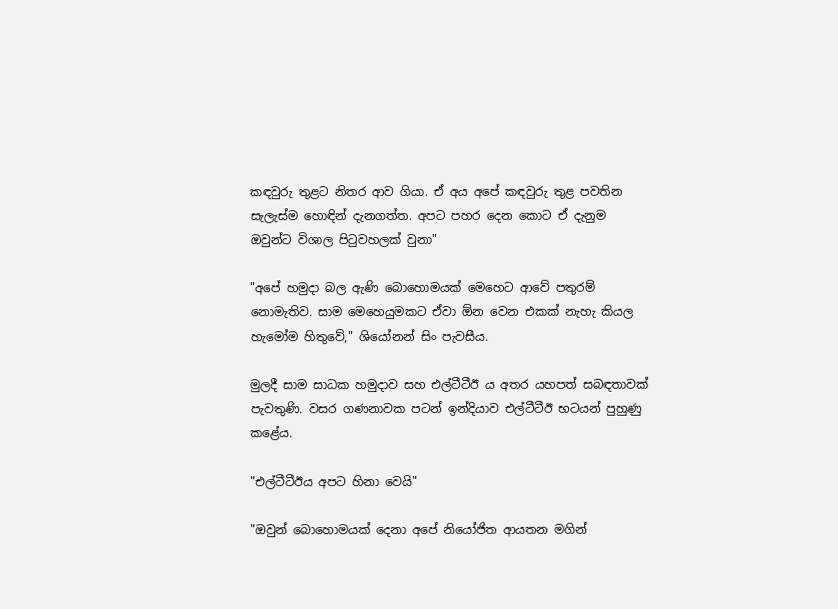කඳවුරු තුළට නිතර ආව ගියා. ඒ අය අපේ කඳවුරු තුළ පවතින සැලැස්ම හොඳින් දැනගත්ත. අපට පහර දෙන කොට ඒ දැනුම ඔවුන්ට විශාල පිටුවහලක් වුනා"

"අපේ හමුදා බල ඇණි බොහොමයක් මෙහෙට ආවේ පතුරම් නොමැතිව. සාම මෙහෙයුමකට ඒවා ඕන වෙන එකක් නැහැ කියල හැමෝම හිතුවේ," ශියෝනන් සිං පැවසීය.

මුලදී සාම සාධක හමුදාව සහ එල්ටීටීඊ ය අතර යහපත් සබඳතාවක් පැවතුණි. වසර ගණනාවක පටන් ඉන්දියාව එල්ටීටීඊ භටයන් පුහුණු කළේය.

"එල්ටීටීඊය අපට හිනා වෙයි"

"ඔවුන් බොහොමයක් දෙනා අපේ නියෝජිත ආයතන මගින්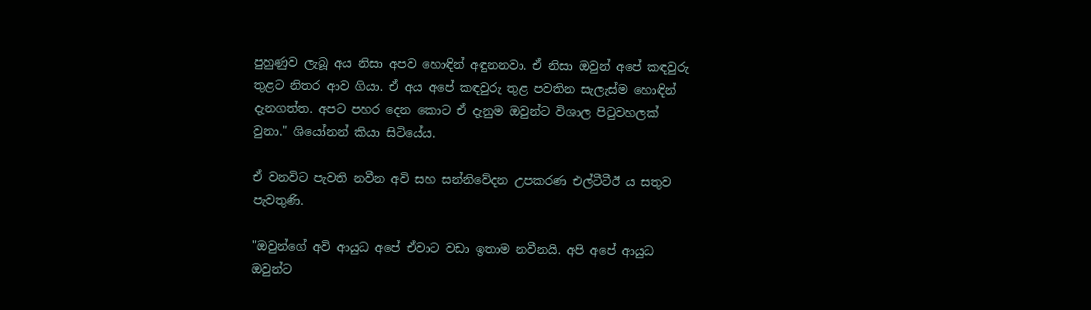පුහුණුව ලැබූ අය නිසා අපව හොඳින් අඳුනනවා. ඒ නිසා ඔවුන් අපේ කඳවුරු තුළට නිතර ආව ගියා. ඒ අය අපේ කඳවුරු තුළ පවතින සැලැස්ම හොඳින් දැනගත්ත. අපට පහර දෙන කොට ඒ දැනුම ඔවුන්ට විශාල පිටුවහලක් වුනා." ශියෝනන් කියා සිටියේය.

ඒ වනවිට පැවති නවීන අවි සහ සන්නිවේදන උපකරණ එල්ටීටීඊ ය සතුව පැවතුණි.

"ඔවුන්ගේ අවි ආයුධ අපේ ඒවාට වඩා ඉතාම නවීනයි. අපි අපේ ආයුධ ඔවුන්ට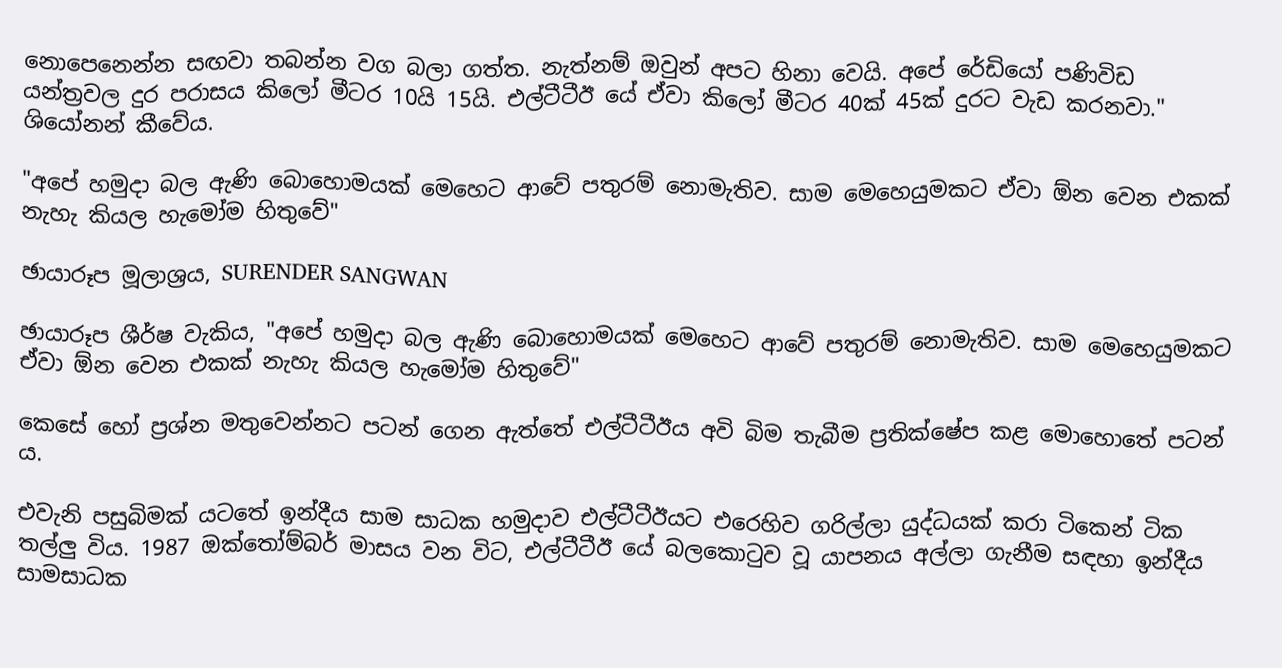නොපෙනෙන්න සඟවා තබන්න වග බලා ගත්ත. නැත්නම් ඔවුන් අපට හිනා වෙයි. අපේ රේඩියෝ පණිවිඩ යන්ත්‍රවල දුර පරාසය කිලෝ මීටර 10යි 15යි. එල්ටීටීඊ යේ ඒවා කිලෝ මීටර 40ක් 45ක් දුරට වැඩ කරනවා." ශියෝනන් කීවේය.

"අපේ හමුදා බල ඇණි බොහොමයක් මෙහෙට ආවේ පතුරම් නොමැතිව. සාම මෙහෙයුමකට ඒවා ඕන වෙන එකක් නැහැ කියල හැමෝම හිතුවේ"

ඡායාරූප මූලාශ්‍රය, SURENDER SANGWAN

ඡායාරූප ශීර්ෂ වැකිය, "අපේ හමුදා බල ඇණි බොහොමයක් මෙහෙට ආවේ පතුරම් නොමැතිව. සාම මෙහෙයුමකට ඒවා ඕන වෙන එකක් නැහැ කියල හැමෝම හිතුවේ"

කෙසේ හෝ ප්‍රශ්න මතුවෙන්නට පටන් ගෙන ඇත්තේ එල්ටීටීඊය අවි බිම තැබීම ප්‍රතික්ෂේප කළ මොහොතේ පටන් ය.

එවැනි පසුබිමක් යටතේ ඉන්දීය සාම සාධක හමුදාව එල්ටීටීඊයට එරෙහිව ගරිල්ලා යුද්ධයක් කරා ටිකෙන් ටික තල්ලු විය. 1987 ඔක්තෝම්බර් මාසය වන විට, එල්ටීටීඊ යේ බලකොටුව වූ යාපනය අල්ලා ගැනීම සඳහා ඉන්දීය සාමසාධක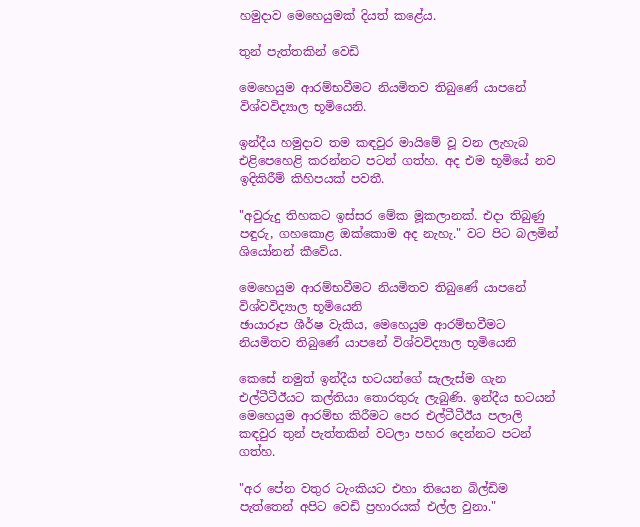හමුදාව මෙහෙයුමක් දියත් කළේය.

තුන් පැත්තකින් වෙඩි

මෙහෙයුම ආරම්භවීමට නියමිතව තිබුණේ යාපනේ විශ්වවිද්‍යාල භූමියෙනි.

ඉන්දීය හමුදාව තම කඳවුර මායිමේ වූ වන ලැහැබ එළිපෙහෙළි කරන්නට පටන් ගත්හ. අද එම භූමියේ නව ඉදිකිරීම් කිහිපයක් පවතී.

"අවුරුදු තිහකට ඉස්සර මේක මූකලානක්. එදා තිබුණු පඳුරු, ගහකොළ ඔක්කොම අද නැහැ." වට පිට බලමින් ශියෝනන් කීවේය.

මෙහෙයුම ආරම්භවීමට නියමිතව තිබුණේ යාපනේ විශ්වවිද්‍යාල භූමියෙනි
ඡායාරූප ශීර්ෂ වැකිය, මෙහෙයුම ආරම්භවීමට නියමිතව තිබුණේ යාපනේ විශ්වවිද්‍යාල භූමියෙනි

කෙසේ නමුත් ඉන්දීය භටයන්ගේ සැලැස්ම ගැන එල්ටීටීඊයට කල්තියා තොරතුරු ලැබුණි. ඉන්දීය භටයන් මෙහෙයුම ආරම්භ කිරීමට පෙර එල්ටීටීඊය පලාලි කඳවුර තුන් පැත්තකින් වටලා පහර දෙන්නට පටන් ගත්හ.

"අර පේන වතුර ටැංකියට එහා තියෙන බිල්ඩිම පැත්තෙන් අපිට වෙඩි ප්‍රහාරයක් එල්ල වුනා."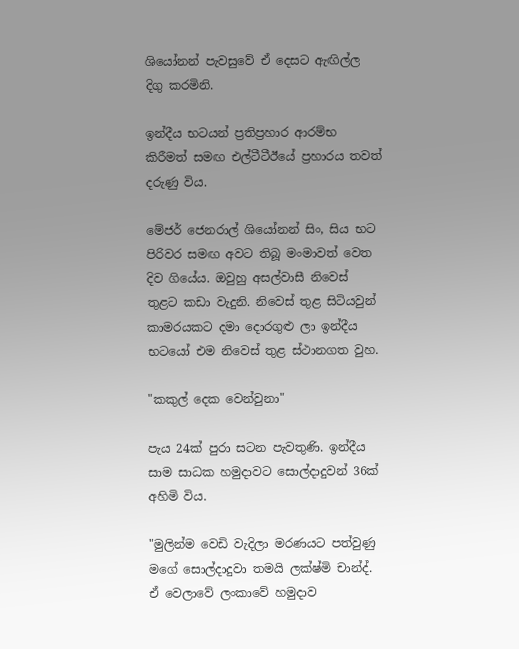ශියෝනන් පැවසුවේ ඒ දෙසට ඇඟිල්ල දිගු කරමිනි.

ඉන්දීය භටයන් ප්‍රතිප්‍රහාර ආරම්භ කිරීමත් සමඟ එල්ටීටීඊයේ ප්‍රහාරය තවත් දරුණු විය.

මේජර් ජෙනරාල් ශියෝනන් සිං, සිය භට පිරිවර සමඟ අවට තිබූ මංමාවත් වෙත දිව ගියේය. ඔවුහු අසල්වාසී නිවෙස් තුළට කඩා වැදුනි. නිවෙස් තුළ සිටියවුන් කාමරයකට දමා දොරගුළු ලා ඉන්දීය භටයෝ එම නිවෙස් තුළ ස්ථානගත වුහ.

"කකුල් දෙක වෙන්වුනා"

පැය 24ක් පුරා සටන පැවතුණි. ඉන්දීය සාම සාධක හමුදාවට සොල්දාදුවන් 36ක් අහිමි විය.

"මුලින්ම වෙඩි වැදිලා මරණයට පත්වුණු මගේ සොල්දාදුවා තමයි ලක්ෂ්මි චාන්ද්. ඒ වෙලාවේ ලංකාවේ හමුදාව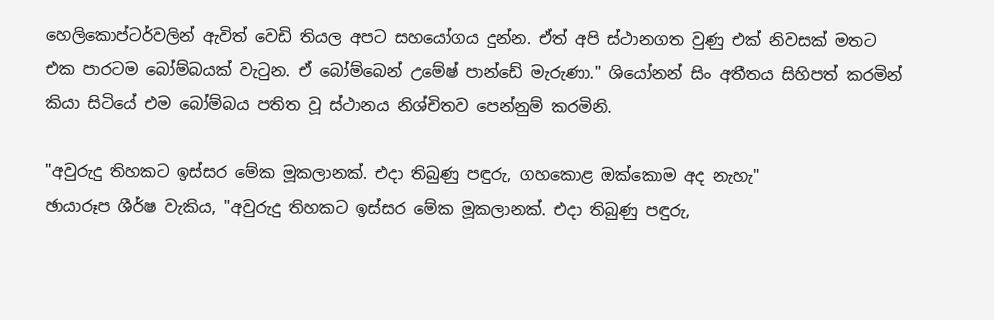හෙලිකොප්ටර්වලින් ඇවිත් වෙඩි තියල අපට සහයෝගය දුන්න. ඒත් අපි ස්ථානගත වුණු එක් නිවසක් මතට එක පාරටම බෝම්බයක් වැටුන. ඒ බෝම්බෙන් උමේෂ් පාන්ඩේ මැරුණා." ශියෝනන් සිං අතීතය සිහිපත් කරමින් කියා සිටියේ එම බෝම්බය පතිත වූ ස්ථානය නිශ්චිතව පෙන්නුම් කරමිනි.

"අවුරුදු තිහකට ඉස්සර මේක මූකලානක්. එදා තිබුණු පඳුරු, ගහකොළ ඔක්කොම අද නැහැ"
ඡායාරූප ශීර්ෂ වැකිය, "අවුරුදු තිහකට ඉස්සර මේක මූකලානක්. එදා තිබුණු පඳුරු,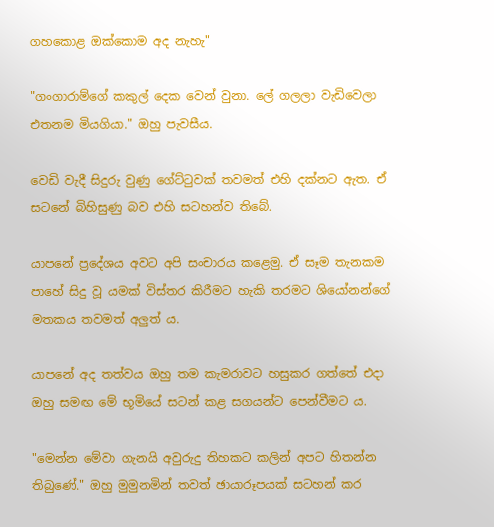ගහකොළ ඔක්කොම අද නැහැ"

"ගංගාරාම්ගේ කකුල් දෙක වෙන් වුනා. ලේ ගලලා වැඩිවෙලා එතනම මියගියා." ඔහු පැවසීය.

වෙඩි වැදී සිදුරු වුණු ගේට්ටුවක් තවමත් එහි දක්නට ඇත. ඒ සටනේ බිහිසුණු බව එහි සටහන්ව තිබේ.

යාපනේ ප්‍රදේශය අවට අපි සංචාරය කළෙමු. ඒ සෑම තැනකම පාහේ සිදු වූ යමක් විස්තර කිරීමට හැකි තරමට ශියෝනන්ගේ මතකය තවමත් අලුත් ය.

යාපනේ අද තත්වය ඔහු තම කැමරාවට හසුකර ගත්තේ එදා ඔහු සමඟ මේ භූමියේ සටන් කළ සගයන්ට පෙන්වීමට ය.

"මෙන්න මේවා ගැනයි අවුරුදු තිහකට කලින් අපට හිතන්න තිබුණේ." ඔහු මුමුනමින් තවත් ඡායාරූපයක් සටහන් කර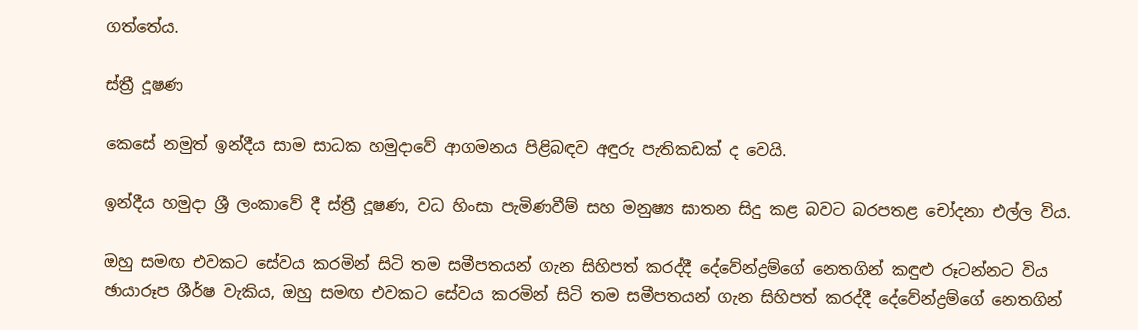ගත්තේය.

ස්ත්‍රී දූෂණ

කෙසේ නමුත් ඉන්දීය සාම සාධක හමුදාවේ ආගමනය පිළිබඳව අඳුරු පැතිකඩක් ද වෙයි.

ඉන්දීය හමුදා ශ්‍රී ලංකාවේ දී ස්ත්‍රී දූෂණ, වධ හිංසා පැමිණවීම් සහ මනුෂ්‍ය ඝාතන සිදු කළ බවට බරපතළ චෝදනා එල්ල විය.

ඔහු සමඟ එවකට සේවය කරමින් සිටි තම සමීපතයන් ගැන සිහිපත් කරද්දී දේවේන්ද්‍රම්ගේ නෙතගින් කඳුළු රූටන්නට විය
ඡායාරූප ශීර්ෂ වැකිය, ඔහු සමඟ එවකට සේවය කරමින් සිටි තම සමීපතයන් ගැන සිහිපත් කරද්දී දේවේන්ද්‍රම්ගේ නෙතගින්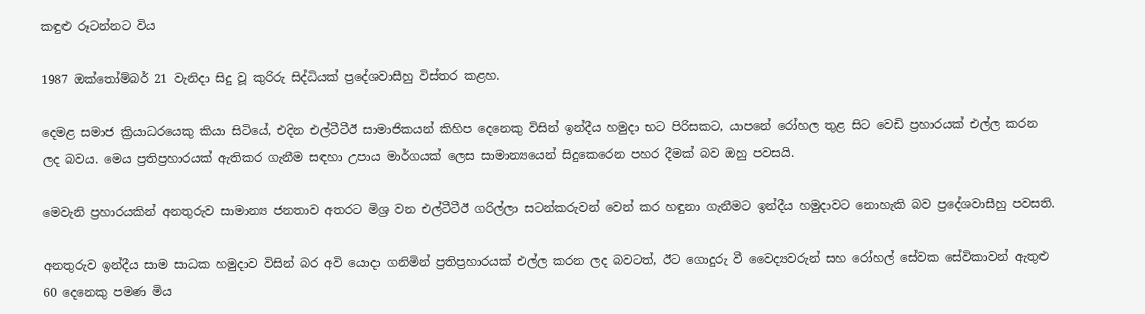කඳුළු රූටන්නට විය

1987 ඔක්තෝම්බර් 21 වැනිදා සිදු වූ කුරිරු සිද්ධියක් ප්‍රදේශවාසීහු විස්තර කළහ.

දෙමළ සමාජ ක්‍රියාධරයෙකු කියා සිටියේ, එදින එල්ටීටීඊ සාමාජිකයන් කිහිප දෙනෙකු විසින් ඉන්දීය හමුදා භට පිරිසකට, යාපනේ රෝහල තුළ සිට වෙඩි ප්‍රහාරයක් එල්ල කරන ලද බවය. මෙය ප්‍රතිප්‍රහාරයක් ඇතිකර ගැනීම සඳහා උපාය මාර්ගයක් ලෙස සාමාන්‍යයෙන් සිදුකෙරෙන පහර දීමක් බව ඔහු පවසයි.

මෙවැනි ප්‍රහාරයකින් අනතුරුව සාමාන්‍ය ජනතාව අතරට මිශ්‍ර වන එල්ටීටීඊ ගරිල්ලා සටන්කරුවන් වෙන් කර හඳුනා ගැනීමට ඉන්දීය හමුදාවට නොහැකි බව ප්‍රදේශවාසීහු පවසති.

අනතුරුව ඉන්දීය සාම සාධක හමුදාව විසින් බර අවි යොදා ගනිමින් ප්‍රතිප්‍රහාරයක් එල්ල කරන ලද බවටත්, ඊට ගොදුරු වී වෛද්‍යවරුන් සහ රෝහල් සේවක සේවිකාවන් ඇතුළු 60 දෙනෙකු පමණ මිය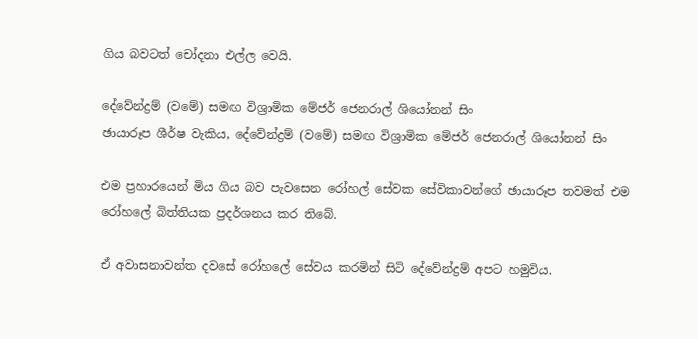ගිය බවටත් චෝදනා එල්ල වෙයි.

දේවේන්ද්‍රම් (වමේ) සමඟ විශ්‍රාමික මේජර් ජෙනරාල් ශියෝනන් සිං
ඡායාරූප ශීර්ෂ වැකිය, දේවේන්ද්‍රම් (වමේ) සමඟ විශ්‍රාමික මේජර් ජෙනරාල් ශියෝනන් සිං

එම ප්‍රහාරයෙන් මිය ගිය බව පැවසෙන රෝහල් සේවක සේවිකාවන්ගේ ඡායාරූප තවමත් එම රෝහලේ බිත්තියක ප්‍රදර්ශනය කර තිබේ.

ඒ අවාසනාවන්ත දවසේ රෝහලේ සේවය කරමින් සිටි දේවේන්ද්‍රම් අපට හමුවිය.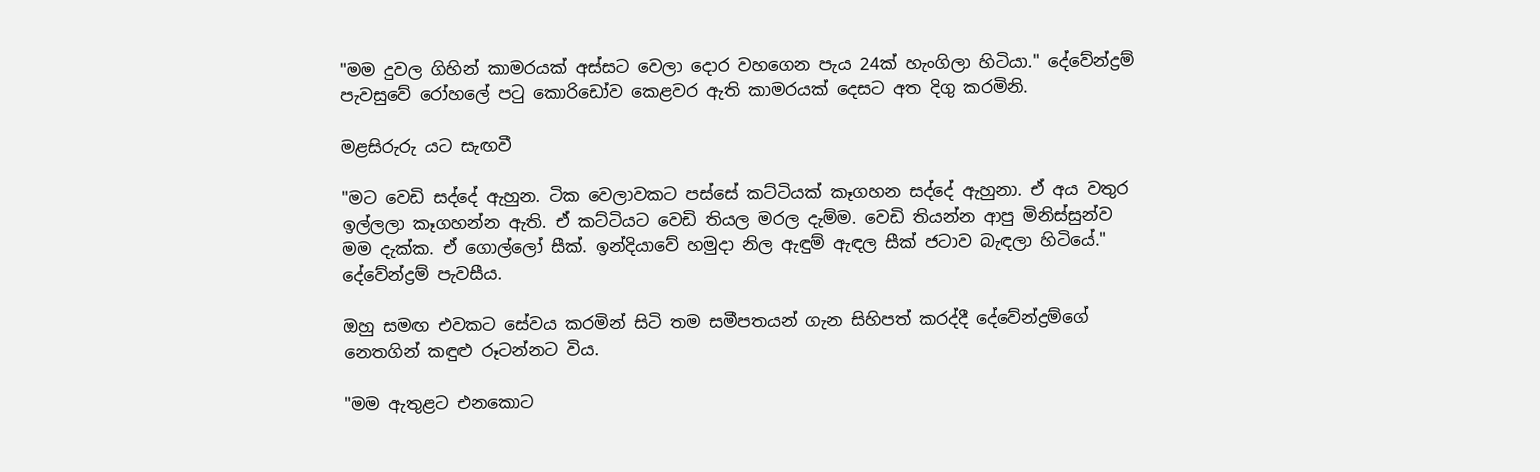"මම දුවල ගිහින් කාමරයක් අස්සට වෙලා දොර වහගෙන පැය 24ක් හැංගිලා හිටියා." දේවේන්ද්‍රම් පැවසුවේ රෝහලේ පටු කොරිඩෝව කෙළවර ඇති කාමරයක් දෙසට අත දිගු කරමිනි.

මළසිරුරු යට සැඟවී

"මට වෙඩි සද්දේ ඇහුන. ටික වෙලාවකට පස්සේ කට්ටියක් කෑගහන සද්දේ ඇහුනා. ඒ අය වතුර ඉල්ලලා කෑගහන්න ඇති. ඒ කට්ටියට වෙඩි තියල මරල දැම්ම. වෙඩි තියන්න ආපු මිනිස්සුන්ව මම දැක්ක. ඒ ගොල්ලෝ සීක්. ඉන්දියාවේ හමුදා නිල ඇඳුම් ඇඳල සීක් ජටාව බැඳලා හිටියේ." දේවේන්ද්‍රම් පැවසීය.

ඔහු සමඟ එවකට සේවය කරමින් සිටි තම සමීපතයන් ගැන සිහිපත් කරද්දී දේවේන්ද්‍රම්ගේ නෙතගින් කඳුළු රූටන්නට විය.

"මම ඇතුළට එනකොට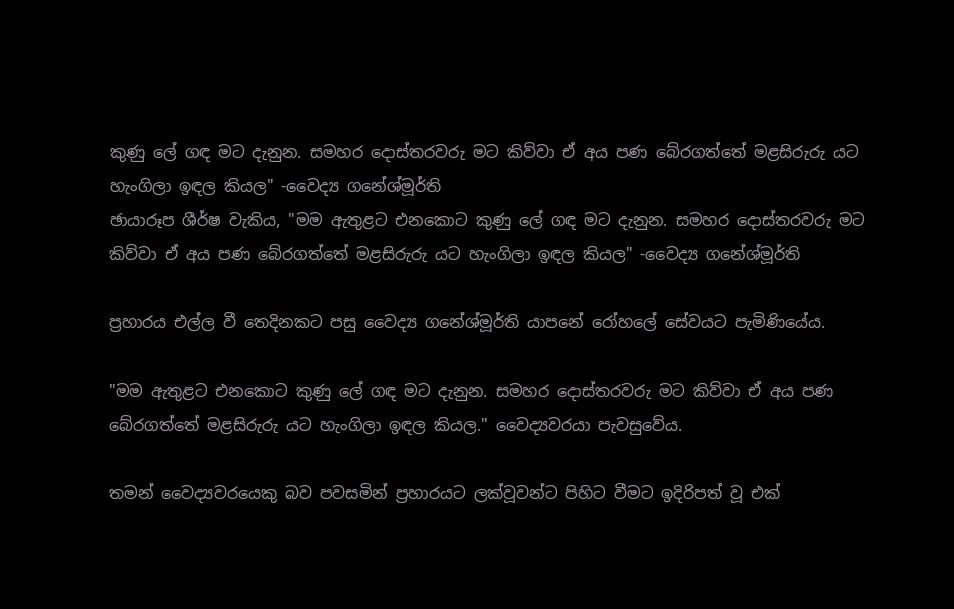කුණු ලේ ගඳ මට දැනුන. සමහර දොස්තරවරු මට කිව්වා ඒ අය පණ බේරගත්තේ මළසිරුරු යට හැංගිලා ඉඳල කියල" -වෛද්‍ය ගනේශ්මූර්ති
ඡායාරූප ශීර්ෂ වැකිය, "මම ඇතුළට එනකොට කුණු ලේ ගඳ මට දැනුන. සමහර දොස්තරවරු මට කිව්වා ඒ අය පණ බේරගත්තේ මළසිරුරු යට හැංගිලා ඉඳල කියල" -වෛද්‍ය ගනේශ්මූර්ති

ප්‍රහාරය එල්ල වී තෙදිනකට පසු වෛද්‍ය ගනේශ්මූර්ති යාපනේ රෝහලේ සේවයට පැමිණියේය.

"මම ඇතුළට එනකොට කුණු ලේ ගඳ මට දැනුන. සමහර දොස්තරවරු මට කිව්වා ඒ අය පණ බේරගත්තේ මළසිරුරු යට හැංගිලා ඉඳල කියල." වෛද්‍යවරයා පැවසුවේය.

තමන් වෛද්‍යවරයෙකු බව පවසමින් ප්‍රහාරයට ලක්වූවන්ට පිහිට වීමට ඉදිරිපත් වූ එක්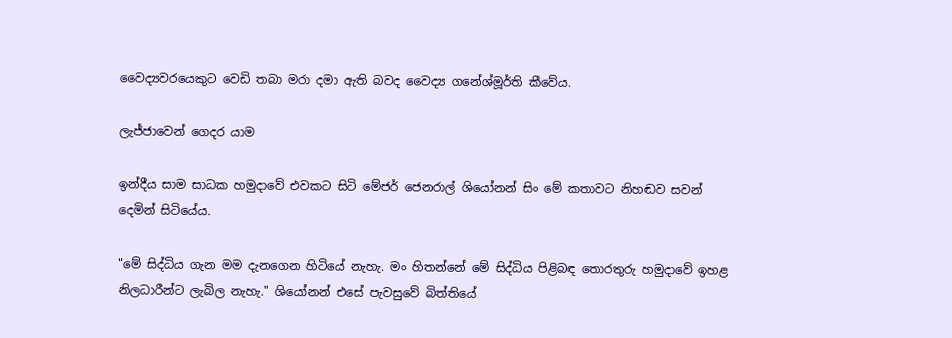වෛද්‍යවරයෙකුට වෙඩි තබා මරා දමා ඇති බවද වෛද්‍ය ගනේශ්මූර්ති කීවේය.

ලැජ්ජාවෙන් ගෙදර යාම

ඉන්දීය සාම සාධක හමුදාවේ එවකට සිටි මේජර් ජෙනරාල් ශියෝනන් සිං මේ කතාවට නිහඬව සවන් දෙමින් සිටියේය.

"මේ සිද්ධිය ගැන මම දැනගෙන හිටියේ නැහැ. මං හිතන්නේ මේ සිද්ධිය පිළිබඳ තොරතුරු හමුදාවේ ඉහළ නිලධාරීන්ට ලැබිල නැහැ." ශියෝනන් එසේ පැවසුවේ බිත්තියේ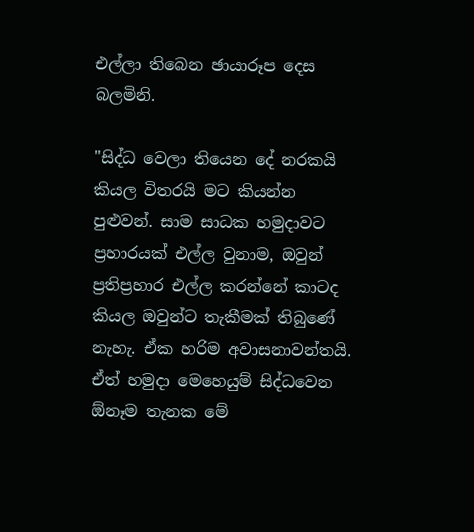එල්ලා තිබෙන ඡායාරූප දෙස බලමිනි.

"සිද්ධ වෙලා තියෙන දේ නරකයි කියල විතරයි මට කියන්න පුළුවන්. සාම සාධක හමුදාවට ප්‍රහාරයක් එල්ල වුනාම, ඔවුන් ප්‍රතිප්‍රහාර එල්ල කරන්නේ කාටද කියල ඔවුන්ට තැකීමක් තිබුණේ නැහැ. ඒක හරිම අවාසනාවන්තයි. ඒත් හමුදා මෙහෙයුම් සිද්ධවෙන ඕනෑම තැනක මේ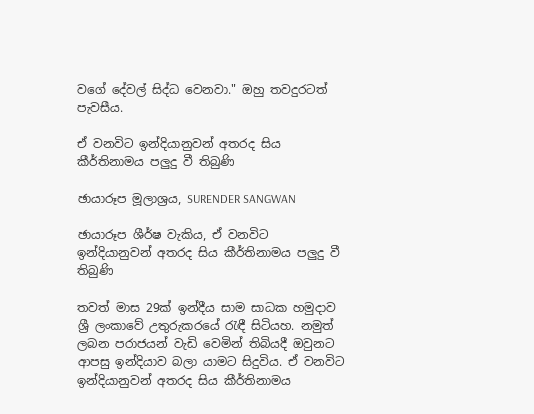වගේ දේවල් සිද්ධ වෙනවා." ඔහු තවදුරටත් පැවසීය.

ඒ වනවිට ඉන්දියානුවන් අතරද සිය කීර්තිනාමය පලුදු වී තිබුණි

ඡායාරූප මූලාශ්‍රය, SURENDER SANGWAN

ඡායාරූප ශීර්ෂ වැකිය, ඒ වනවිට ඉන්දියානුවන් අතරද සිය කීර්තිනාමය පලුදු වී තිබුණි

තවත් මාස 29ක් ඉන්දීය සාම සාධක හමුදාව ශ්‍රී ලංකාවේ උතුරුකරයේ රැඳී සිටියහ. නමුත් ලබන පරාජයන් වැඩි වෙමින් තිබියදී ඔවුනට ආපසු ඉන්දියාව බලා යාමට සිදුවිය. ඒ වනවිට ඉන්දියානුවන් අතරද සිය කීර්තිනාමය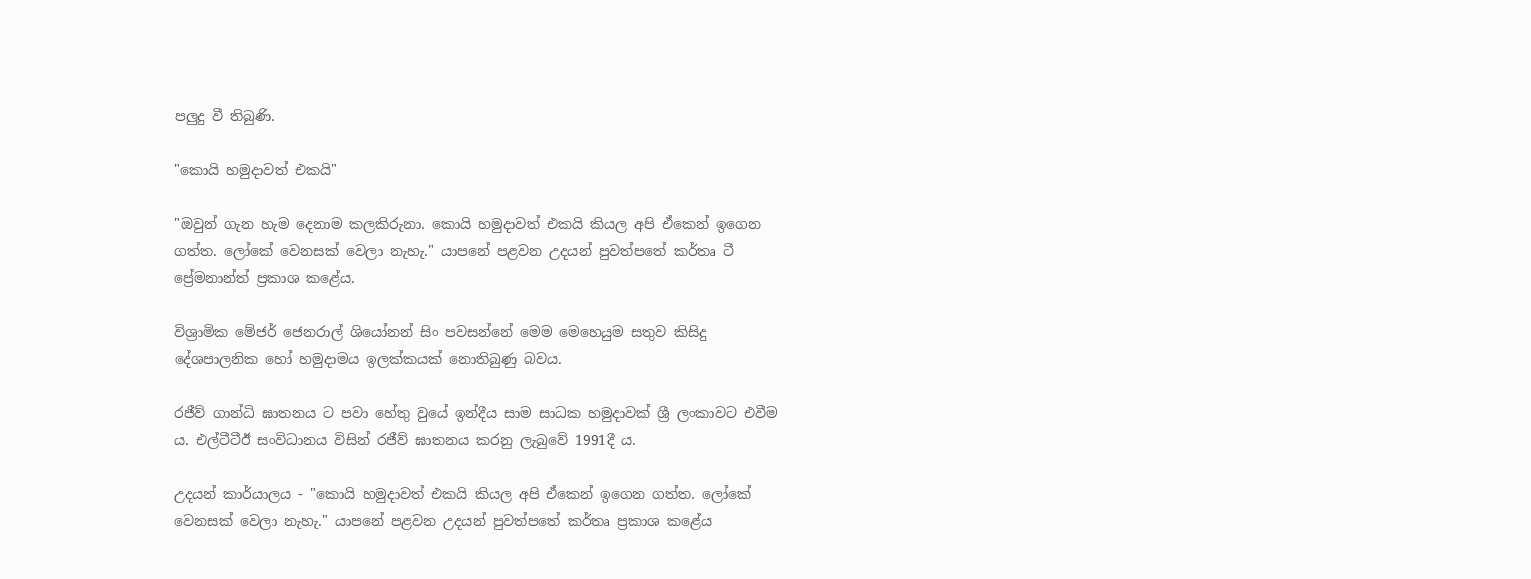පලුදු වී තිබුණි.

"කොයි හමුදාවත් එකයි"

"ඔවුන් ගැන හැම දෙනාම කලකිරුනා. කොයි හමුදාවත් එකයි කියල අපි ඒකෙන් ඉගෙන ගත්ත. ලෝකේ වෙනසක් වෙලා නැහැ." යාපනේ පළවන උදයන් පුවත්පතේ කර්තෘ ටී ප්‍රේමනාන්ත් ප්‍රකාශ කළේය.

විශ්‍රාමික මේජර් ජෙනරාල් ශියෝනන් සිං පවසන්නේ මෙම මෙහෙයුම සතුව කිසිදු දේශපාලනික හෝ හමුදාමය ඉලක්කයක් නොතිබුණු බවය.

රජීව් ගාන්ධි ඝාතනය ට පවා හේතු වුයේ ඉන්දීය සාම සාධක හමුදාවක් ශ්‍රී ලංකාවට එවීම ය. එල්ටීටීඊ සංවිධානය විසින් රජීව් ඝාතනය කරනු ලැබුවේ 1991දී ය.

උදයන් කාර්යාලය - "කොයි හමුදාවත් එකයි කියල අපි ඒකෙන් ඉගෙන ගත්ත. ලෝකේ වෙනසක් වෙලා නැහැ." යාපනේ පළවන උදයන් පුවත්පතේ කර්තෘ ප්‍රකාශ කළේය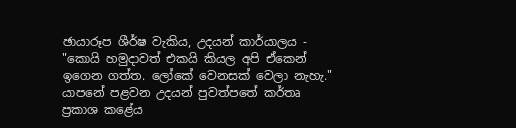ඡායාරූප ශීර්ෂ වැකිය, උදයන් කාර්යාලය - "කොයි හමුදාවත් එකයි කියල අපි ඒකෙන් ඉගෙන ගත්ත. ලෝකේ වෙනසක් වෙලා නැහැ." යාපනේ පළවන උදයන් පුවත්පතේ කර්තෘ ප්‍රකාශ කළේය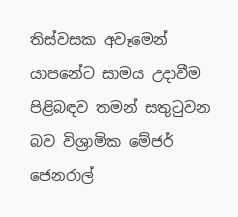තිස්වසක අවෑමෙන් යාපනේට සාමය උදාවීම පිළිබඳව තමන් සතුටුවන බව විශ්‍රාමික මේජර් ජෙනරාල්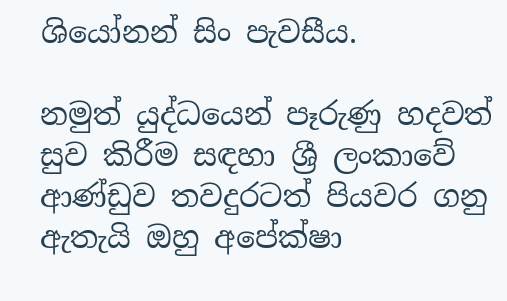ශියෝනන් සිං පැවසීය.

නමුත් යුද්ධයෙන් පෑරුණු හදවත් සුව කිරීම සඳහා ශ්‍රී ලංකාවේ ආණ්ඩුව තවදුරටත් පියවර ගනු ඇතැයි ඔහු අපේක්ෂා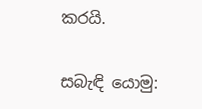කරයි.

සබැඳි යොමු: